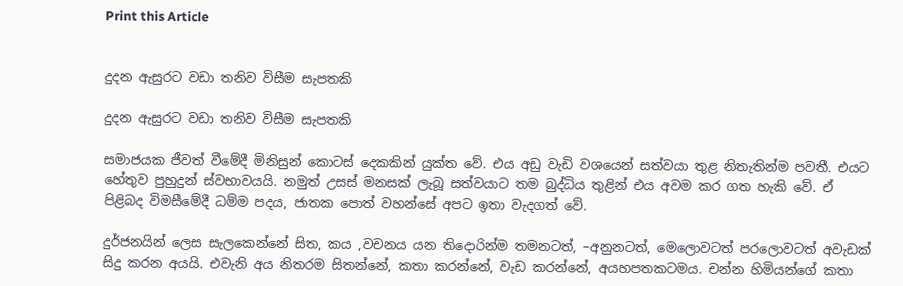Print this Article


දුදන ඇසුරට වඩා තනිව විසීම සැපතකි

දුදන ඇසුරට වඩා තනිව විසීම සැපතකි

සමාජයක ජීවත් වීමේදී මිනිසුන් කොටස් දෙකකින් යුක්ත වේ. එය අඩු වැඩි වශයෙන් සත්වයා තුළ නිතැතින්ම පවතී. එයට හේතුව පුහුදුන් ස්වභාවයයි. නමුත් උසස් මනසක් ලැබූ සත්වයාට තම බුද්ධිය තුළින් එය අවම කර ගත හැකි වේ. ඒ පිළිබද විමසීමේදී ධම්ම පදය, ජාතක පොත් වහන්සේ අපට ඉතා වැදගත් වේ.

දුර්ජනයින් ලෙස සැලකෙන්නේ සිත, කය ,වචනය යන තිදොරින්ම තමනටත්, –අනුනටත්, මෙලොවටත් පරලොවටත් අවැඩක් සිදු කරන අයයි. එවැනි අය නිතරම සිතන්නේ, කතා කරන්නේ, වැඩ කරන්නේ, අයහපතකටමය. චන්න හිමියන්ගේ කතා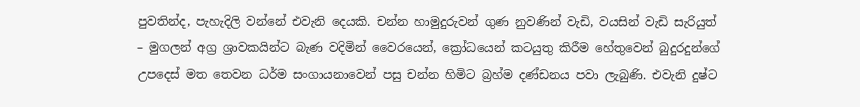පුවතින්ද, පැහැදිලි වන්නේ එවැනි දෙයකි. චන්න හාමුදුරුවන් ගුණ නුවණින් වැඩි, වයසින් වැඩි සැරියුත් – මුගලන් අග්‍ර ශ්‍රාවකයින්ට බැණ වදිමින් වෛරයෙන්, ක්‍රෝධයෙන් කටයුතු කිරීම හේතුවෙන් බුදුරදුන්ගේ උපදෙස් මත තෙවන ධර්ම සංගායනාවෙන් පසු චන්න හිමිට බ්‍රහ්ම දණ්ඩනය පවා ලැබුණි. එවැනි දුෂ්ට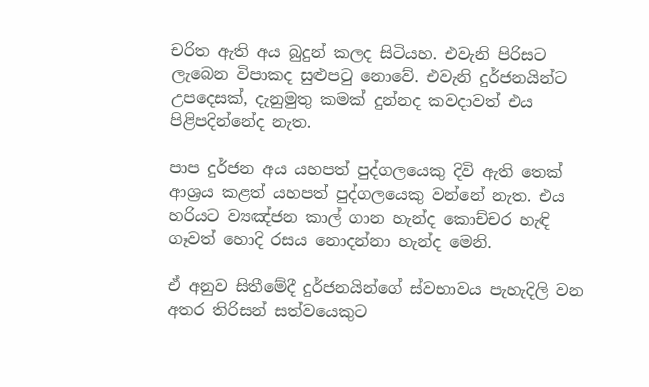චරිත ඇති අය බුදුන් කලද සිටියහ. එවැනි පිරිසට ලැබෙන විපාකද සුළුපටු නොවේ. එවැනි දුර්ජනයින්ට උපදෙසක්, දැනුමුතු කමක් දුන්නද කවදාවත් එය පිළිපදින්නේද නැත.

පාප දුර්ජන අය යහපත් පුද්ගලයෙකු දිවි ඇති තෙක් ආශ්‍රය කළත් යහපත් පුද්ගලයෙකු වන්නේ නැත. එය හරියට ව්‍යඤ්ජන කාල් ගාන හැන්ද කොච්චර හැඳි ගෑවත් හොදි රසය නොදන්නා හැන්ද මෙනි.

ඒ අනුව සිතීමේදී දුර්ජනයින්ගේ ස්වභාවය පැහැදිලි වන අතර තිරිසන් සත්වයෙකුට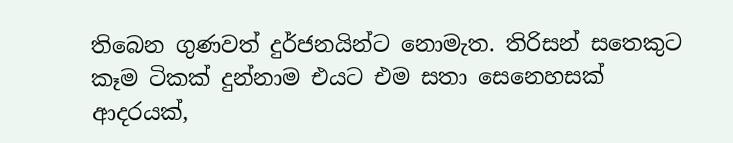තිබෙන ගුණවත් දුර්ජනයින්ට නොමැත. තිරිසන් සතෙකුට කෑම ටිකක් දුන්නාම එයට එම සතා සෙනෙහසක් ආදරයක්,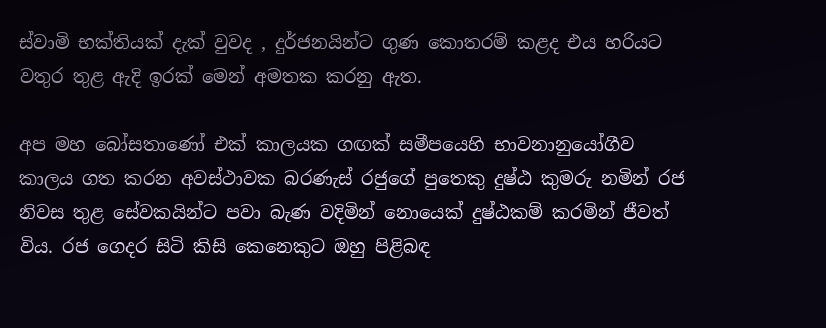ස්වාමි භක්තියක් දැක් වුවද , දුර්ජනයින්ට ගුණ කොතරම් කළද එය හරියට වතුර තුළ ඇදි ඉරක් මෙන් අමතක කරනු ඇත.

අප මහ බෝසතාණෝ එක් කාලයක ගඟක් සමීපයෙහි භාවනානුයෝගීව කාලය ගත කරන අවස්ථාවක බරණැස් රජුගේ පුතෙකු දුෂ්ඨ කුමරු නමින් රජ නිවස තුළ සේවකයින්ට පවා බැණ වදිමින් නොයෙක් දුෂ්ඨකම් කරමින් ජීවත් විය. රජ ගෙදර සිටි කිසි කෙනෙකුට ඔහු පිළිබඳ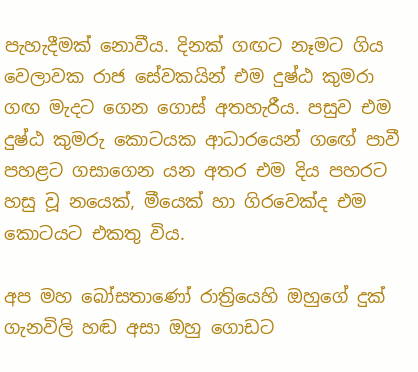පැහැදීමක් නොවීය. දිනක් ගඟට නෑමට ගිය වෙලාවක රාජ සේවකයින් එම දුෂ්ඨ කුමරා ගඟ මැදට ගෙන ගොස් අතහැරීය. පසුව එම දුෂ්ඨ කුමරු කොටයක ආධාරයෙන් ගඟේ පාවී පහළට ගසාගෙන යන අතර එම දිය පහරට හසු වූ නයෙක්, මීයෙක් හා ගිරවෙක්ද එම කොටයට එකතු විය.

අප මහ බෝසතාණෝ රාත්‍රියෙහි ඔහුගේ දුක් ගැනවිලි හඬ අසා ඔහු ගොඩට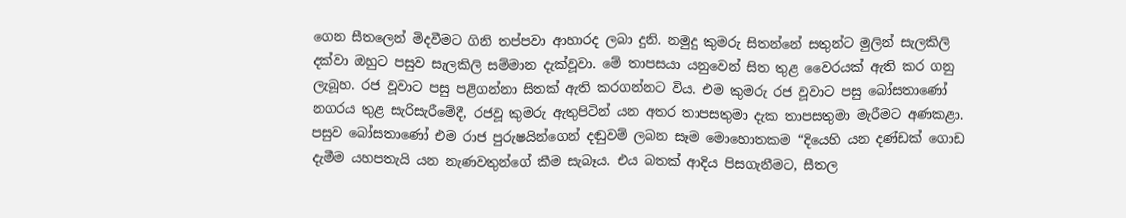ගෙන සීතලෙන් මිදවීමට ගිනි තප්පවා ආහාරද ලබා දුනි. නමුදු කුමරු සිතන්නේ සතුන්ට මුලින් සැලකිලි දක්වා ඔහුට පසුව සැලකිලි සම්මාන දැක්වූවා. මේ තාපසයා යනුවෙන් සිත තුළ වෛරයක් ඇති කර ගනු ලැබූහ. රජ වූවාට පසු පළිගන්නා සිතක් ඇති කරගන්නට විය. එම කුමරු රජ වූවාට පසු බෝසතාණෝ නගරය තුළ සැරිසැරීමේදී, රජවූ කුමරු ඇතුපිටින් යන අතර තාපසතුමා දැක තාපසතුමා මැරීමට අණකළා. පසුව බෝසතාණෝ එම රාජ පුරුෂයින්ගෙන් දඬුවම් ලබන සෑම මොහොතකම “දියෙහි යන දණ්ඩක් ගොඩ දැමීම යහපතැයි යන නැණවතුන්ගේ කීම සැබෑය. එය බතක් ආදිය පිසගැනීමට, සීතල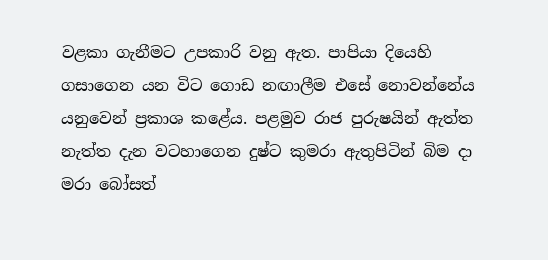වළකා ගැනීමට උපකාරි වනු ඇත. පාපියා දියෙහි ගසාගෙන යන විට ගොඩ නඟාලීම එසේ නොවන්නේය යනුවෙන් ප්‍රකාශ කළේය. පළමුව රාජ පුරුෂයින් ඇත්ත නැත්ත දැන වටහාගෙන දුෂ්ට කුමරා ඇතුපිටින් බිම දා මරා බෝසත්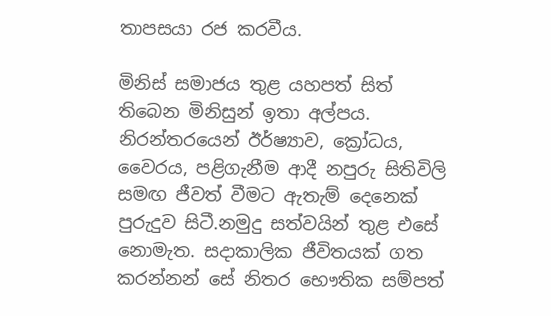තාපසයා රජ කරවීය.

මිනිස් සමාජය තුළ යහපත් සිත් තිබෙන මිනිසුන් ඉතා අල්පය. නිරන්තරයෙන් ඊර්ෂ්‍යාව, ක්‍රෝධය, වෛරය, පළිගැනීම ආදී නපුරු සිතිවිලි සමඟ ජීවත් වීමට ඇතැම් දෙනෙක් පුරුදුව සිටී.නමුදු සත්වයින් තුළ එසේ නොමැත. සදාකාලික ජීවිතයක් ගත කරන්නන් සේ නිතර භෞතික සම්පත්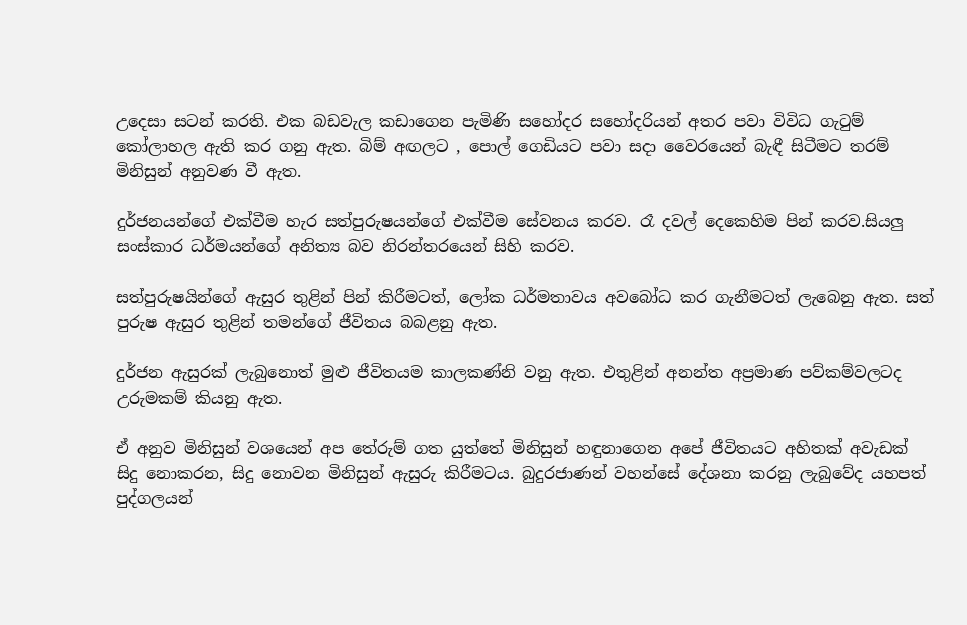උදෙසා සටන් කරති. එක බඩවැල කඩාගෙන පැමිණි සහෝදර සහෝදරියන් අතර පවා විවිධ ගැටුම් කෝලාහල ඇති කර ගනු ඇත. බිම් අඟලට , පොල් ගෙඩියට පවා සදා වෛරයෙන් බැඳී සිටීමට තරම් මිනිසුන් අනුවණ වී ඇත.

දුර්ජනයන්ගේ එක්වීම හැර සත්පුරුෂයන්ගේ එක්වීම සේවනය කරව. රෑ දවල් දෙකෙහිම පින් කරව.සියලු සංස්කාර ධර්මයන්ගේ අනිත්‍ය බව නිරන්තරයෙන් සිහි කරව.

සත්පුරුෂයින්ගේ ඇසුර තුළින් පින් කිරීමටත්, ලෝක ධර්මතාවය අවබෝධ කර ගැනීමටත් ලැබෙනු ඇත. සත් පුරුෂ ඇසුර තුළින් තමන්ගේ ජීවිතය බබළනු ඇත.

දුර්ජන ඇසුරක් ලැබුනොත් මුළු ජීවිතයම කාලකණ්නි වනු ඇත. එතුළින් අනන්ත අප්‍රමාණ පව්කම්වලටද උරුමකම් කියනු ඇත.

ඒ අනුව මිනිසුන් වශයෙන් අප තේරුම් ගත යුත්තේ මිනිසුන් හඳුනාගෙන අපේ ජීවිතයට අහිතක් අවැඩක් සිදු නොකරන, සිදු නොවන මිනිසුන් ඇසුරු කිරීමටය. බුදුරජාණන් වහන්සේ දේශනා කරනු ලැබුවේද යහපත් පුද්ගලයන්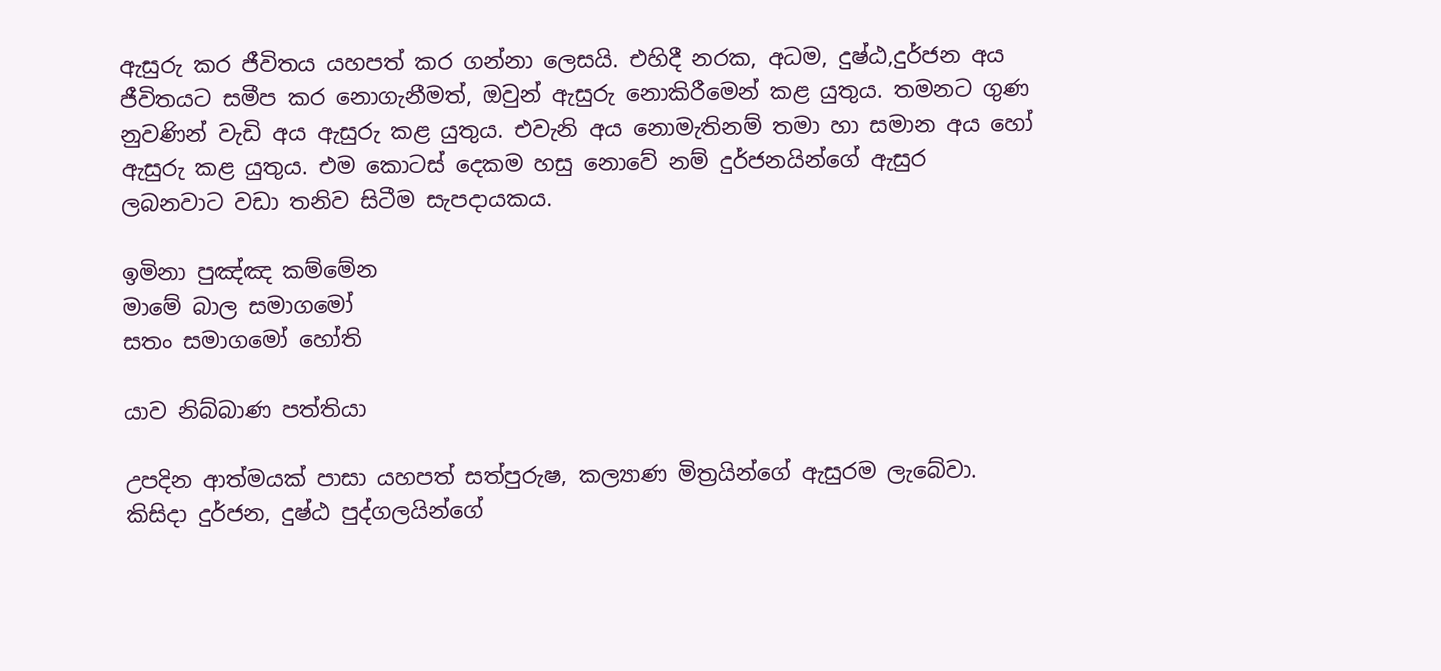ඇසුරු කර ජීවිතය යහපත් කර ගන්නා ලෙසයි. එහිදී නරක, අධම, දුෂ්ඨ,දුර්ජන අය ජීවිතයට සමීප කර නොගැනීමත්, ඔවුන් ඇසුරු නොකිරීමෙන් කළ යුතුය. තමනට ගුණ නුවණින් වැඩි අය ඇසුරු කළ යුතුය. එවැනි අය නොමැතිනම් තමා හා සමාන අය හෝ ඇසුරු කළ යුතුය. එම කොටස් දෙකම හසු නොවේ නම් දුර්ජනයින්ගේ ඇසුර ලබනවාට වඩා තනිව සිටීම සැපදායකය.

ඉමිනා පුඤ්ඤ කම්මේන
මාමේ බාල සමාගමෝ
සතං සමාගමෝ හෝති

යාව නිබ්බාණ පත්තියා

උපදින ආත්මයක් පාසා යහපත් සත්පුරුෂ, කල්‍යාණ මිත්‍රයින්ගේ ඇසුරම ලැබේවා. කිසිදා දුර්ජන, දුෂ්ඨ පුද්ගලයින්ගේ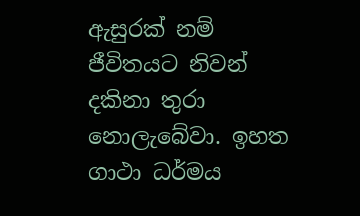ඇසුරක් නම් ජීවිතයට නිවන් දකිනා තුරා නොලැබේවා. ඉහත ගාථා ධර්මය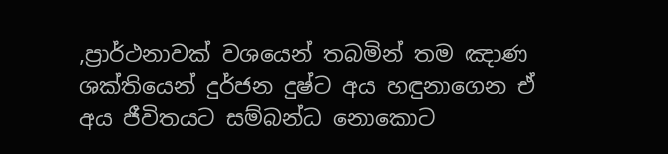,ප්‍රාර්ථනාවක් වශයෙන් තබමින් තම ඤාණ ශක්තියෙන් දුර්ජන දුෂ්ට අය හඳුනාගෙන ඒ අය ජීවිතයට සම්බන්ධ නොකොට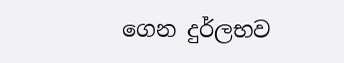ගෙන දුර්ලභව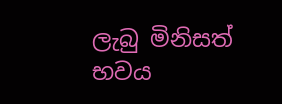ලැබු මිනිසත් භවය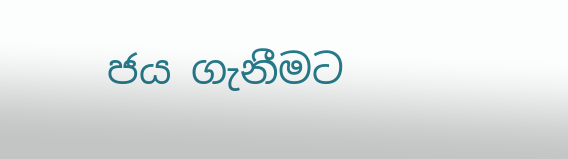ජය ගැනීමට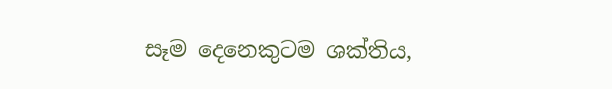සෑම දෙනෙකුටම ශක්තිය,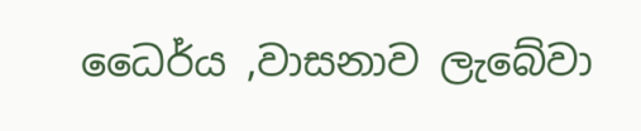ධෛර්ය ,වාසනාව ලැබේවා